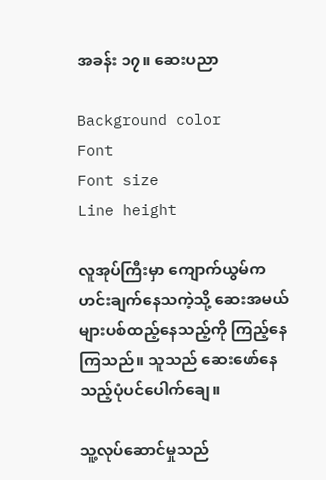အခန်း ၁၇။ ဆေးပညာ

Background color
Font
Font size
Line height

လူအုပ်ကြီးမှာ ကျောက်ယွမ်က ဟင်းချက်နေသကဲ့သို့ ဆေးအမယ်များပစ်ထည့်နေသည့်ကို ကြည့်နေကြသည်။ သူသည် ဆေးဖော်နေသည့်ပုံပင်ပေါက်ချေ။

သူ့လုပ်ဆောင်မှုသည်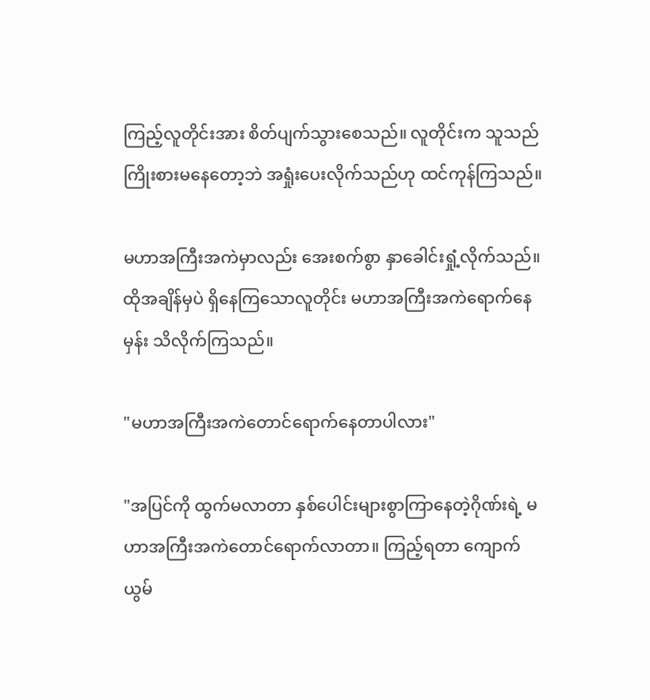ကြည့်လူတိုင်းအား စိတ်ပျက်သွားစေသည်။ လူတိုင်းက သူသည် ကြိုးစားမနေတော့ဘဲ အရှုံးပေးလိုက်သည်ဟု ထင်ကုန်ကြသည်။

မဟာအကြီးအကဲမှာလည်း အေးစက်စွာ နှာခေါင်းရှုံ့လိုက်သည်။ ထိုအချိန်မှပဲ ရှိနေကြသောလူတိုင်း မဟာအကြီးအကဲရောက်နေမှန်း သိလိုက်ကြသည်။

"မဟာအကြီးအကဲတောင်ရောက်နေတာပါလား"

"အပြင်ကို ထွက်မလာတာ နှစ်ပေါင်းများစွာကြာ‌နေတဲ့ဂိုဏ်းရဲ့ မဟာအကြီးအကဲတောင်ရောက်လာတာ။ ကြည့်ရတာ ကျောက်ယွမ်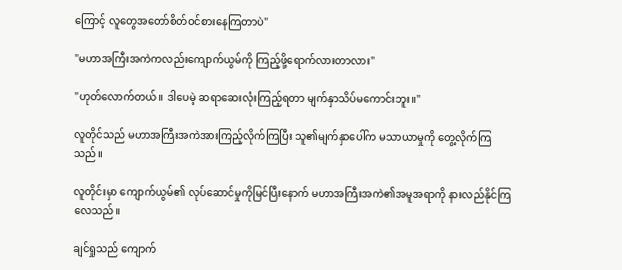ကြောင့် လူတွေအတော်စိတ်ဝင်စားနေကြတာပဲ"

"မဟာအကြီးအကဲကလည်းကျောက်ယွမ်ကို ကြည့်ဖို့ရောက်လားတာလား"

"ဟုတ်လောက်တယ်။ ဒါပေမဲ့ ဆရာဆေးလုံးကြည့်ရတာ မျက်နှာသိပ်မကောင်းဘူး။"

လူတိုင်သည် မဟာအကြီးအကဲအားကြည့်လိုက်ကြပြီး သူ၏မျက်နှာပေါ်က မသာယာမှုကို တွေ့လိုက်ကြသည်။

လူတိုင်းမှာ ကျောက်ယွမ်၏ လုပ်ဆောင်မှုကိုမြင်ပြီး‌နောက် မဟာအကြီးအကဲ၏အမူအရာကို နားလည်နိုင်ကြလေသည်။

ချင်ရှုသည် ကျောက်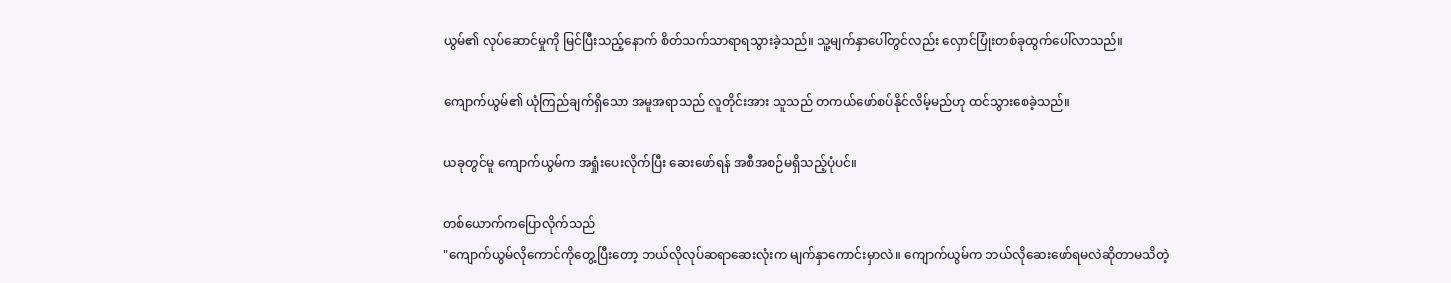ယွမ်၏ လုပ်ဆောင်မှုကို မြင်ပြီးသည့်နောက် စိတ်သက်သာရာရသွားခဲ့သည်။ သူ့မျက်နှာပေါ်တွင်လည်း လှောင်ပြုံးတစ်ခုထွက်ပေါ်လာသည်။

ကျောက်ယွမ်၏ ယုံကြည်ချက်ရှိသော အမူအရာသည် လူတိုင်းအား သူသည် တကယ်ဖော်စပ်နိုင်လိမ့်မည်ဟု ထင်သွားစေခဲ့သည်။

ယခုတွင်မူ ကျောက်ယွမ်က အရှုံးပေးလိုက်ပြီး ဆေးဖော်ရန် အစီအစဉ်မရှိသည့်ပုံပင်။

တစ်ယောက်ကပြောလိုက်သည်
"ကျောက်ယွမ်လိုကောင်ကိုတွေ့ပြီးတော့ ဘယ်လိုလုပ်ဆရာဆေးလုံးက မျက်နှာကောင်းမှာလဲ။ ကျောက်ယွမ်က ဘယ်လိုဆေးဖော်ရမလဲဆိုတာမသိတဲ့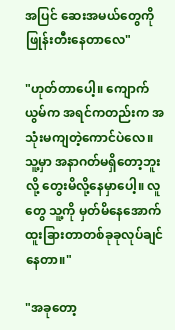အပြင် ဆေးအမယ်တွေကိုဖြုန်းတီးနေတာလေ"

"ဟုတ်‌တာပေါ့။ ကျောက်ယွမ်က အရင်ကတည်းက အသုံးမကျတဲ့ကောင်ပဲလေ။ သူ့မှာ အနာဂတ်မရှိတော့ဘူးလို့ တွေးမိလို့နေမှာပေါ့။ လူတွေ သူ့ကို မှတ်မိနေအောက် ထူးခြားတာတစ်ခုခုလုပ်ချင်နေတာ။"

"အခုတော့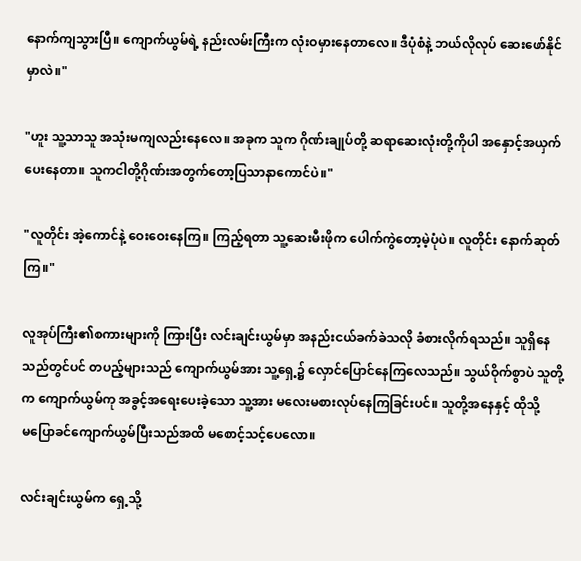နောက်ကျသွားပြီ။ ကျောက်ယွမ်ရဲ့ နည်းလမ်းကြီးက လုံးဝမှားနေတာလေ။ ဒီပုံစံနဲ့ ဘယ်လိုလုပ် ဆေးဖော်နိုင်မှာလဲ။"

"ဟူး သူ့သာသူ အသုံးမကျလည်းနေလေ။ အခုက သူက ဂိုဏ်းချုပ်တို့ ဆရာဆေးလုံးတို့ကို‌ပါ အနှောင့်အယှက်ပေးနေတာ။ သူကငါတို့ဂိုဏ်းအတွက်တော့ပြသာနာကောင်ပဲ။"

"လူတိုင်း အဲ့ကောင်နဲ့ ဝေးဝေးနေကြ။ ကြည့်ရတာ သူ့ဆေးမီးဖိုက ပေါက်ကွဲတော့မဲ့ပုံပဲ။ လူတိုင်း နောက်ဆုတ်ကြ။"

လူအုပ်ကြီး၏စကားများကို ကြားပြီး လင်းချင်းယွမ်မှာ အနည်းငယ်ခက်ခဲသလို ခံစားလိုက်ရသည်။ သူရှိနေသည်တွင်ပင် တပည့်များသည် ကျောက်ယွမ်အား သူ့ရှေ့၌ လှောင်ပြောင်နေကြလေသည်။ သွယ်ဝိုက်စွာပဲ သူတို့က ကျောက်ယွမ်ကု အခွင့်အရေးပေးခဲ့သော သူ့အား မလေးမစားလုပ်နေကြခြင်းပင်။ သူတို့အနေနှင့် ထိုသို့မ‌ပြောခင်ကျောက်ယွမ်ပြီးသည်အထိ မစောင့်သင့်ပေလော။

လင်းချင်းယွမ်က ရှေ့သို့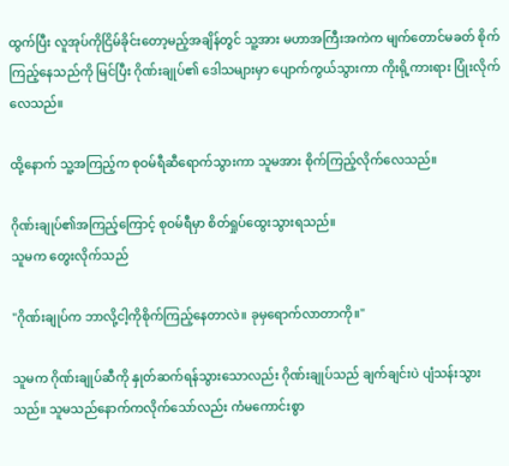ထွက်ပြီး လူအုပ်ကိုငြိမ်ခိုင်းတော့မည့်အချိန်တွင် သူ့အား မဟာအကြီးအကဲက မျက်တောင်မခတ် စိုက်ကြည့်နေသည်ကို မြင်ပြီး ဂိုဏ်းချုပ်၏ ဒေါသများမှာ ပျောက်ကွယ်သွားကာ ကိုးရို့ကားရား ပြုံးလိုက်လေသည်။

ထို့နောက် သူ့အကြည့်က စုဝမ်ရီဆီရောက်သွားကာ သူမအား စိုက်ကြည့်လိုက်လေသည်။

ဂိုဏ်းချုပ်၏အကြည့်ကြောင့် စုဝမ်ရီမှာ စိတ်ရှုပ်‌ထွေးသွားရသည်။
သူမက တွေးလိုက်သည်

"ဂိုဏ်းချုပ်က ဘာလို့ငါ့ကိုစိုက်ကြည့်နေတာလဲ။ ခုမှရောက်လာတာကို။"

သူမက ဂိုဏ်းချုပ်ဆီကို နှုတ်ဆက်ရန်သွားသောလည်း ဂိုဏ်းချုပ်သည် ချက်ချင်းပဲ ပျံသန်းသွားသည်။ သူမသည်နောက်ကလိုက်သော်လည်း ကံမကောင်းစွာ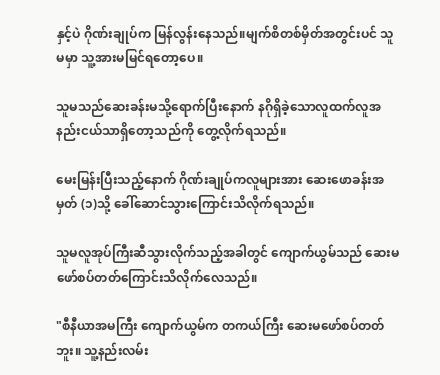နှင့်ပဲ ဂိုဏ်းချုပ်က မြန်လွန်းနေသည်။မျက်စိတစ်မှိတ်အတွင်းပင် သူမမှာ သူ့အားမမြင်ရတော့ပေ။

သူမသည်ဆေးခန်းမသို့ရောက်ပြီးနောက် နဂိုရှိခဲ့သောလူထက်လူအနည်းငယ်သာရှိတော့သည်ကို တွေ့လိုက်ရသည်။

မေးမြန်းပြီးသည့်နောက် ဂိုဏ်းချုပ်ကလူများအား ဆေးဖောခန်းအမှတ် (၁)သို့ ခေါ်ဆောင်သွားကြောင်းသိလိုက်ရသည်။

သူမလူအုပ်ကြီးဆီသွားလိုက်သည့်အခါတွင် ကျောက်ယွမ်သည် ဆေးမဖော်စပ်‌တတ်ကြောင်းသိလိုက်လေသည်။

"စီနီယာအမကြီး ကျောက်ယွမ်က တကယ်ကြီး ဆေးမဖော်စပ်တတ်ဘူး။ သူ့နည်းလမ်း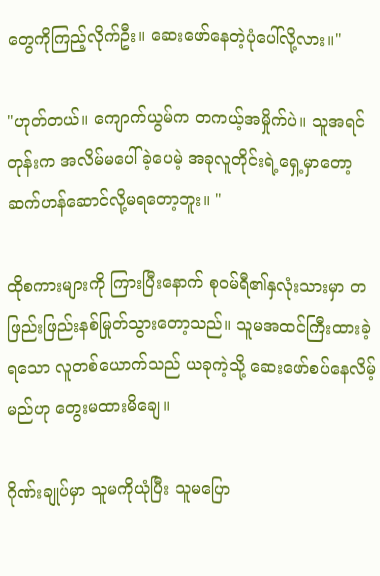တွေကိုကြည့်လိုက်ဦး။ ဆေးဖော်နေတဲ့ပုံပေါ်လို့လား။"

"ဟုတ်တယ်။ ကျောက်ယွမ်က တကယ့်အမှိုက်ပဲ။ သူအရင်တုန်းက အလိမ်မပေါ်ခဲ့ပေမဲ့ အခုလူတိုင်းရဲ့ရှေ့မှာတော့ ဆက်ဟန်ဆောင်လို့မရတော့ဘူး။ "

ထိုစကားများကို ကြားပြီးနောက် စုဝမ်ရီ၏နှလုံးသားမှာ တဖြည်းဖြည်းနစ်မြုတ်သွားတော့သည်။ သူမအထင်ကြီးထားခဲ့ရသော လူတစ်ယောက်သည် ယခုကဲ့သို့ ဆေးဖော်စပ်နေလိမ့်မည်ဟု တွေးမထားမိချေ။

ဂိုဏ်းချုပ်မှာ သူမကိုယုံပြီး သူမပြော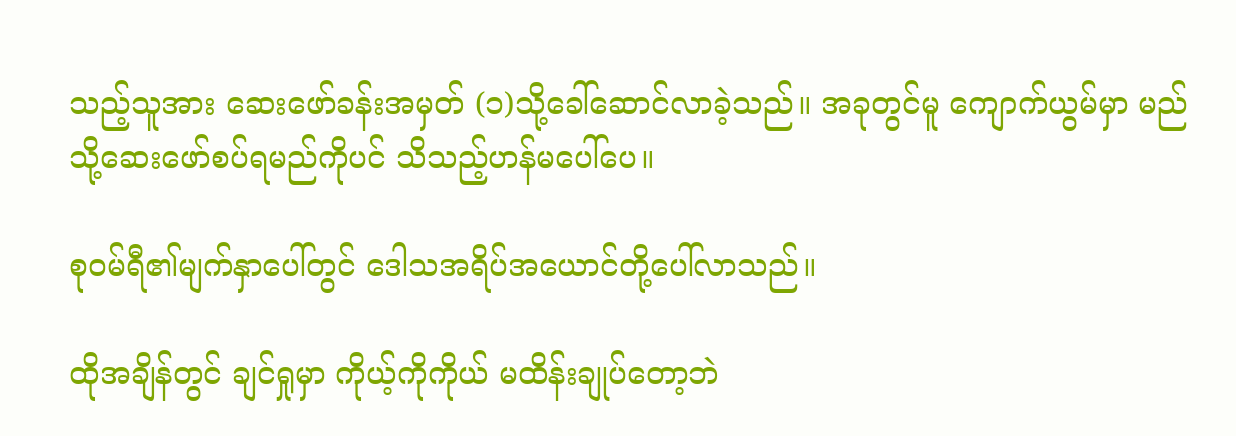သည့်သူအား ဆေးဖော်ခန်းအမှတ် (၁)သို့ခေါ်ဆောင်လာခဲ့သည်။ အခုတွင်မူ ကျောက်ယွမ်မှာ မည်သို့ဆေးဖော်စပ်ရမည်ကိုပင် သိသည့်ဟန်မပေါ်ပေ။

စုဝမ်ရီ၏မျက်နှာပေါ်တွင် ဒေါသအရိပ်အယောင်တို့ပေါ်လာသည်။

ထိုအချိန်တွင် ချင်ရှုမှာ ကိုယ့်ကိုကိုယ် မထိန်းချုပ်တော့ဘဲ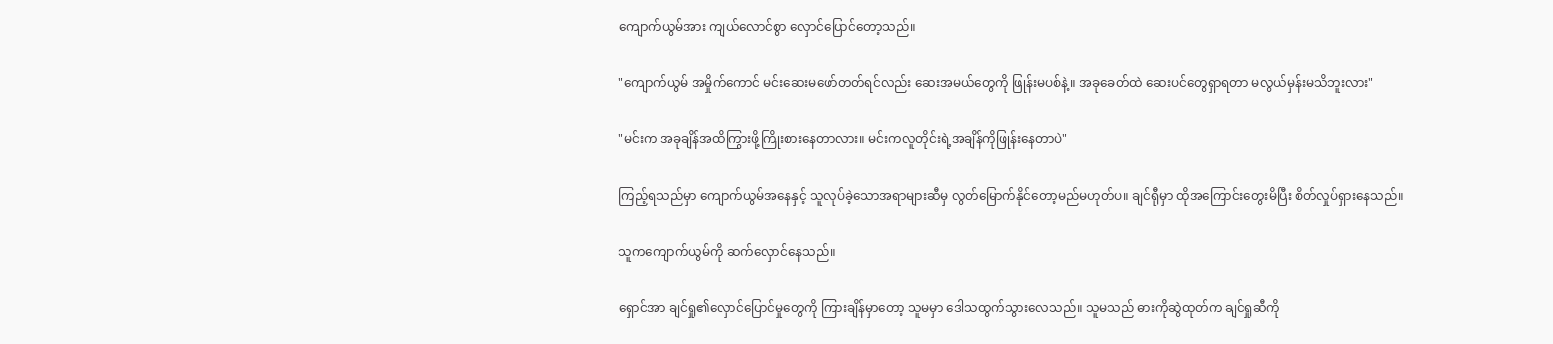ကျောက်ယွမ်အား ကျယ်လောင်စွာ လှောင်ပြောင်တော့သည်။

"ကျောက်ယွမ် အမှိုက်ကောင် မင်းဆေးမဖော်တတ်ရင်လည်း ဆေးအမယ်တွေကို ဖြုန်းမပစ်နဲ့။ အခုခေတ်ထဲ ဆေးပင်တွေရှာရတာ မလွယ်မှန်းမသိဘူးလား"

"မင်းက အခုချိန်အထိကြွားဖို့ကြိုးစားနေတာလား။ မင်းကလူတိုင်းရဲ့အချိန်ကိုဖြုန်းနေတာပဲ"

ကြည့်ရသည်မှာ ကျောက်ယွမ်အနေနှင့် သူလုပ်ခဲ့သောအရာများဆီမှ လွတ်မြောက်နိုင်တော့မည်မဟုတ်ပ။ ချင်ရီုမှာ ထိုအကြောင်းတွေးမိပြီး စိတ်လှုပ်ရှားနေသည်။

သူကကျောက်ယွမ်ကို ဆက်လှောင်နေသည်။

ရှောင်အာ ချင်ရှု၏လှောင်ပြောင်မှုတွေကို ကြားချိန်မှာတော့ သူမမှာ ဒေါသထွက်သွားလေသည်။ သူမသည် ဓားကိုဆွဲထုတ်က ချင်ရှုဆီကို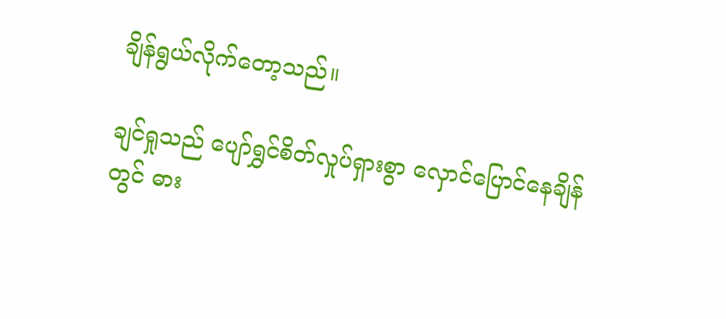ချိန်ရွယ်လိုက်တော့သည်။

ချင်ရှုသည် ပျော်ရွှင်စိတ်လှုပ်ရှားစွာ လှောင်ပြောင်နေချိန်တွင် ဓား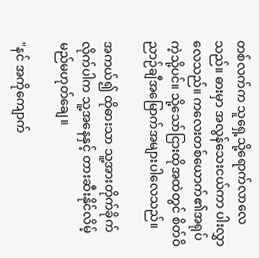တစ်လက်က သူ‌ရှေ့သို့ရောက်လာလေသည်။ ဓားမှာ အလွန်သေးငယ်ကာ ပါးလွှာလေသည်။ ကလေးတစ်ယောက်၏အရုပ်ကဲ့သို့ပင်။ သို့သော်ငြားထိုအထဲတွင် စိတ်ဝိညာဉ်ချီအမြောက်အများပါလေသည်။

အကယ်၍ ထိုဓားသာ သူ့အားတိုက်ခိုက်လိုက်ပါက သူ့အနေနှင့် တားဆီးနိုင်လိမ့်မည်မဟုတ်ချေ။

"နင် အကိုကျောက်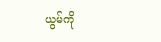ယွမ်ကို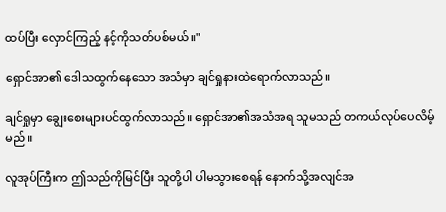ထပ်ပြီး လှောင်ကြည့် နင့်ကိုသတ်ပစ်မယ်။"

ရှောင်အာ၏ ဒေါသထွက်နေသော အသံမှာ ချင်ရှုနားထဲရောက်လာသည်။

ချင်ရှုမှာ ချွေးစေးများပင်ထွက်လာသည်။ ရှောင်အာ၏အသံအရ သူမသည် တကယ်လုပ်ပေလိမ့်မည်။

လူအုပ်ကြီးက ဤသည်ကိုမြင်ပြီး သူတို့ပါ ပါမသွားစေရန် နောက်သို့အလျင်အ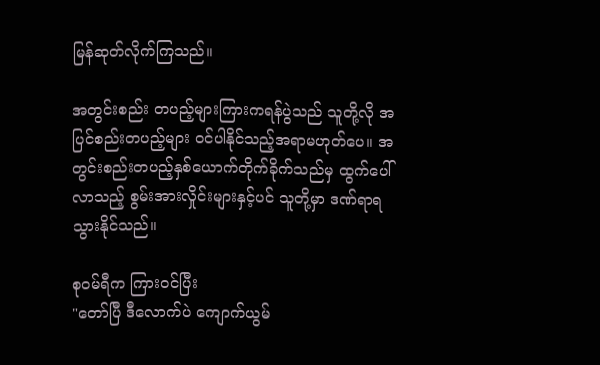မြန်ဆုတ်လိုက်ကြသည်။

အတွင်းစည်း တပည့်များကြားကရန်ပွဲသည် သူတို့လို အပြင်စည်းတပည့်များ ဝင်ပါနိုင်သည့်အရာမဟုတ်ပေ။ အတွင်းစည်းတပည့်နှစ်ယောက်တိုက်ခိုက်သည်မှ ထွက်ပေါ်လာသည့် စွမ်းအားလှိုင်းများနှင့်ပင် သူတို့မှာ ဒဏ်ရာရသွားနိုင်သည်။

စုဝမ်ရီက ကြားဝင်ပြီး
"တော်ပြီ ဒီလောက်ပဲ ကျောက်ယွမ်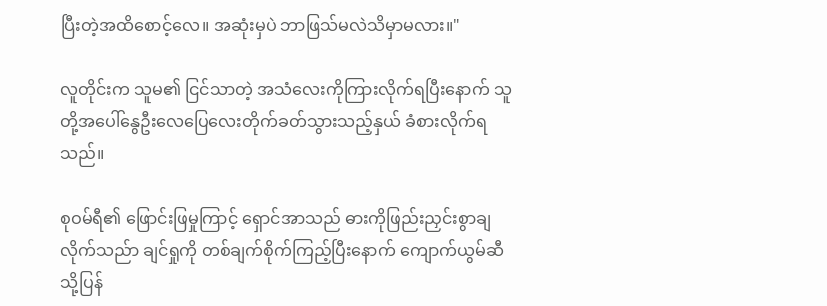ပြီးတဲ့အထိစောင့်လေ။ အဆုံးမှပဲ ဘာဖြသ်မလဲသိမှာမလား။"

လူတိုင်းက သူမ၏ ငြင်သာတဲ့ အသံလေးကိုကြားလိုက်ရပြီးနောက် သူတို့အပေါ်နွေဦးလေပြေလေးတိုက်ခတ်သွားသည့်နှယ် ခံစားလိုက်ရသည်။

စုဝမ်ရီ၏ ဖြောင်းဖြမှုကြာင့် ရှောင်အာသည် ဓားကိုဖြည်းညှင်းစွာချလိုက်သည်ာ ချင်ရှုကို တစ်ချက်စိုက်ကြည့်ပြီးနောက် ကျောက်ယွမ်ဆီသို့ပြန်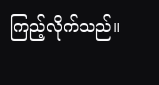ကြည့်လိုက်သည်။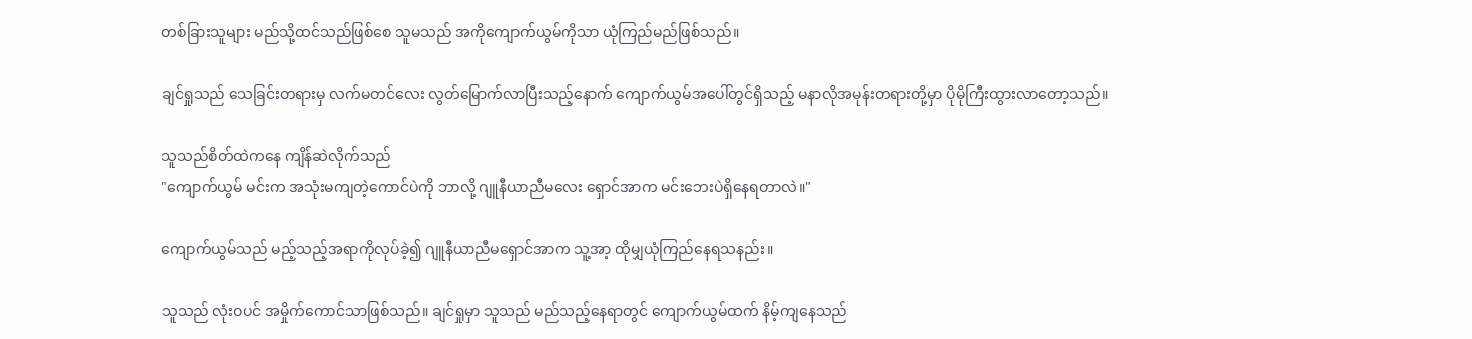တစ်ခြားသူများ မည်သို့ထင်သည်ဖြစ်စေ သူမသည် အကိုကျောက်ယွမ်ကိုသာ ယုံကြည်မည်ဖြစ်သည်။

ချင်ရှုသည် သေခြင်းတရားမှ လက်မတင်လေး လွတ်မြောက်လာပြီးသည့်နောက် ကျောက်ယွမ်အပေါ်တွင်ရှိ‌သည့် မနာလိုအမုန်းတရားတို့မှာ ပိုမိုကြီးထွားလာတော့သည်။

သူသည်စိတ်ထဲကနေ ကျိန်ဆဲလိုက်သည်
"ကျောက်ယွမ် မင်းက အသုံးမကျတဲ့ကောင်ပဲကို ဘာလို့ ဂျူနီယာညီမလေး ရှောင်အာက မင်းဘေးပဲရှိနေရတာလဲ။"

ကျောက်ယွမ်သည် မည့်သည့်အရာကိုလုပ်ခဲ့၍ ဂျူနီယာညီမရှောင်အာက သူ့အာ့ ထိုမျှယုံကြည်နေရသနည်း။

သူသည် လုံးဝပင် အမှိုက်‌ကောင်သာဖြစ်သည်။ ချင်ရှုမှာ သူသည် မည်သည့်နေရာတွင် ကျောက်ယွမ်ထက် နိမ့်ကျနေသည်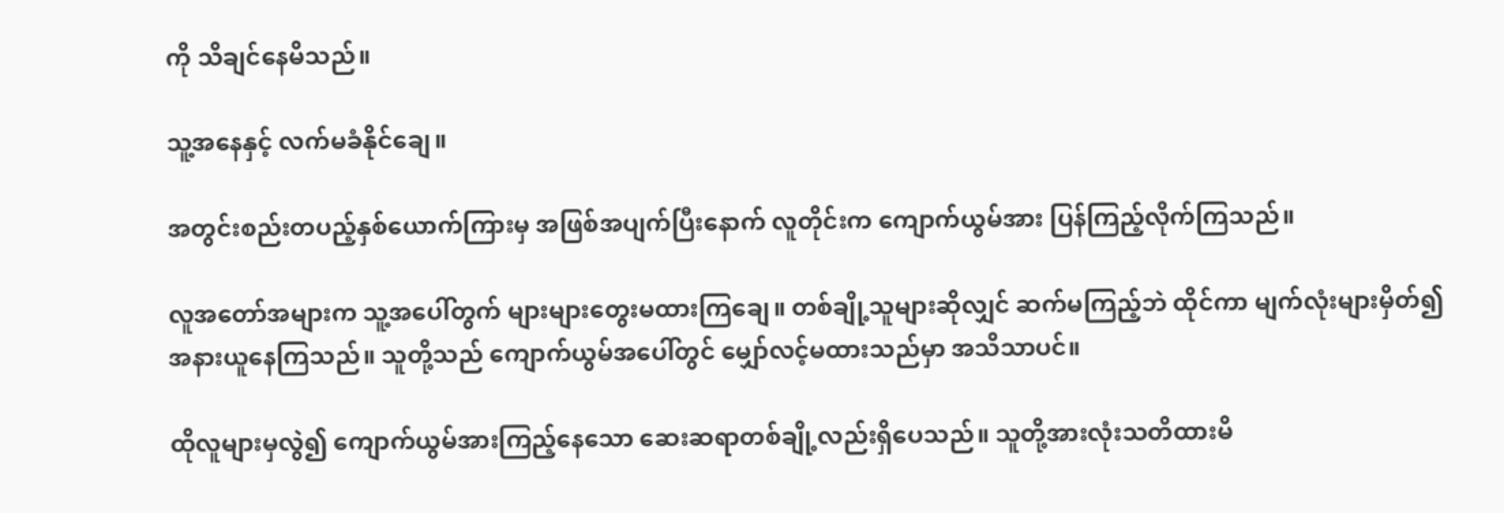ကို သိချင်နေမိသည်။

သူ့အနေနှင့် လက်မခံနိုင်ချေ။

အတွင်းစည်းတပည့်နှစ်ယောက်ကြားမှ အဖြစ်အပျက်ပြီးနောက် လူတိုင်းက ကျောက်ယွမ်အား ပြန်ကြည့်လိုက်ကြသည်။

လူအတော်အများက သူ့အပေါ်တွက် များများတွေးမထားကြချေ။ တစ်ချို့သူများဆိုလျှင် ဆက်မကြည့်ဘဲ ထိုင်ကာ မျက်လုံးများမှိတ်၍ အနားယူနေကြသည်။ သူတို့သည် ကျောက်ယွမ်အပေါ်တွင် မျှော်လင့်မထားသည်မှာ အသိသာပင်။

ထိုလူများမှလွဲ၍ ကျောက်ယွမ်အားကြည့်နေသော ဆေးဆရာတစ်ချို့လည်းရှိပေသည်။ သူတို့အားလုံးသတိထားမိ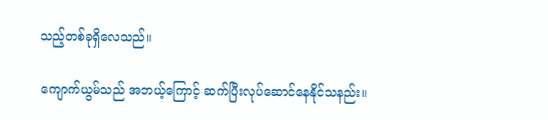သည့်တစ်ခုရှိလေသည်။

ကျောက်ယွမ်သည် အဘယ့်ကြောင့် ဆက်ပြီးလုပ်ဆောင်နေနိုင်သနည်း။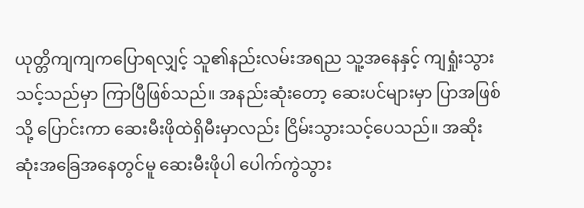ယုတ္တိကျကျကပြောရလျှင့် သူ၏နည်းလမ်းအရည သူ့အနေနှင့် ကျရှုံးသွားသင့်သည်မှာ ကြာပြီဖြစ်သည်။ အနည်းဆုံးတော့ ဆေးပင်များမှာ ပြာအဖြစ်သို့ ပြောင်းကာ ဆေးမီးဖိုထဲရှိမီးမှာလည်း ငြိမ်းသွားသင့်ပေသည်။ အဆိုးဆုံးအခြေအနေတွင်မူ ဆေးမီးဖိုပါ ပေါက်ကွဲသွား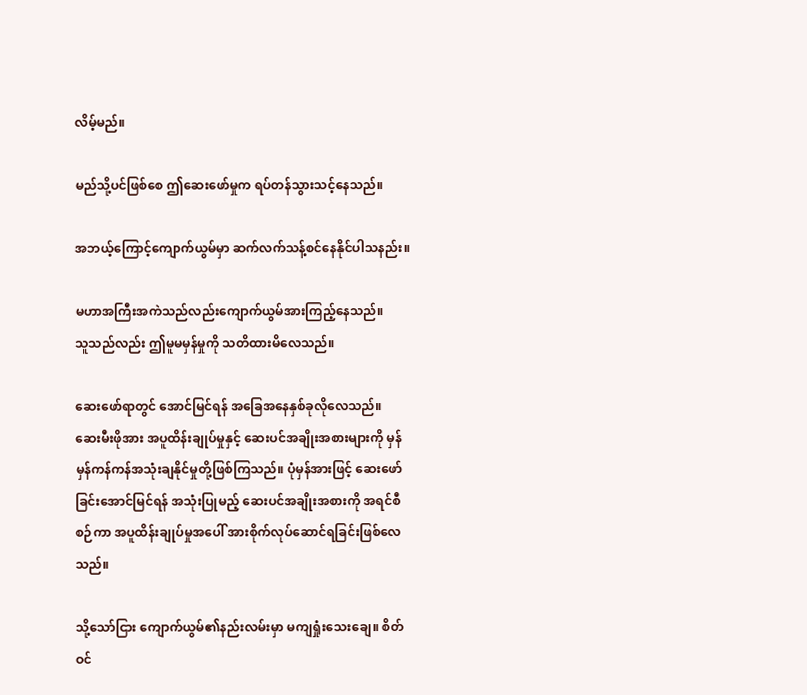လိမ့်မည်။

မည်သို့ပင်ဖြစ်စေ ဤဆေးဖော်မှုက ရပ်တန်သွားသင့်နေသည်။

အဘယ့်ကြောင့်ကျောက်ယွမ်မှာ ဆက်လက်သန့်စင်နေနိုင်ပါသနည်း။

မဟာအကြီးအကဲသည်လည်းကျောက်ယွမ်အားကြည့်နေသည်။
သူသည်လည်း ဤမူမမှန်မှုကို သတိထားမိလေသည်။

ဆေး‌ဖော်ရာတွင် အောင်မြင်ရန် အခြေအနေနှစ်ခုလိုလေသည်။
ဆေးမီးဖိုအား အပူထိန်းချုပ်မှုနှင့် ဆေးပင်အချိုးအစားများကို မှန်မှန်ကန်ကန်အသုံးချနိုင်မှုတို့ဖြစ်ကြသည်။ ပုံမှန်အားဖြင့် ဆေးဖော်ခြင်းအောင်မြင်ရန် အသုံးပြုမည့် ဆေးပင်အချိုးအစားကို အရင်စီစဉ်ကာ အပူထိန်းချုပ်မှုအပေါ် အားစိုက်လုပ်ဆောင်ရခြင်းဖြစ်လေသည်။

သို့သော်ငြား ကျောက်ယွမ်၏နည်းလမ်းမှာ မကျရှုံးသေးချေ။ စိတ်ဝင်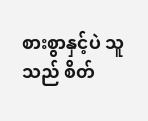စားစွာနှင့်ပဲ သူသည် စိတ်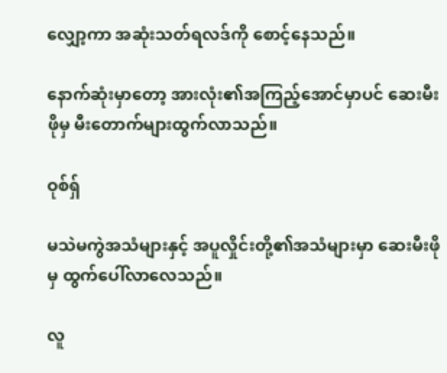လျှော့ကာ အဆုံးသတ်ရလဒ်ကို စောင့်နေသည်။

နောက်ဆုံးမှာတော့ အားလုံး၏အကြည့်အောင်မှာပင် ဆေးမီးဖိုမှ မီးတောက်များထွက်လာသည်။

ဝုစ်ရှ်

မသဲမကွဲအသံများနှင့် အပူလှိုင်းတို့၏အသံများမှာ ဆေးမီးဖိုမှ ထွက်ပေါ်လာလေသည်။

လူ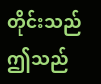တိုင်းသည် ဤသည်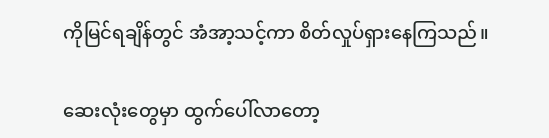ကိုမြင်ရချိန်တွင် အံအာ့သင့်ကာ စိတ်လှုပ်ရှားနေကြသည်။

ဆေးလုံးတွေမှာ ထွက်ပေါ်လာတော့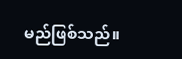မည်ဖြစ်သည်။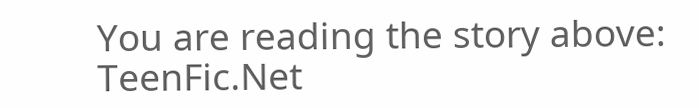You are reading the story above: TeenFic.Net